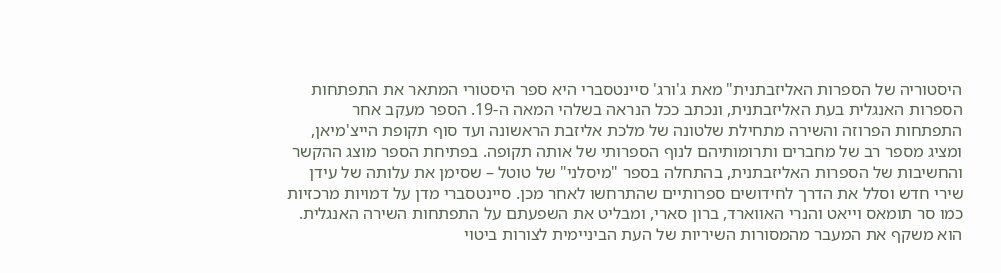היסטוריה של הספרות האליזבתנית" מאת ג'ורג' סיינטסברי היא ספר היסטורי המתאר את התפתחות הספרות האנגלית בעת האליזבתנית, ונכתב ככל הנראה בשלהי המאה ה-19. הספר מעקב אחר התפתחות הפרוזה והשירה מתחילת שלטונה של מלכת אליזבת הראשונה ועד סוף תקופת הייצ'מיאן, ומציג מספר רב של מחברים ותרומותיהם לנוף הספרותי של אותה תקופה. בפתיחת הספר מוצג ההקשר והחשיבות של הספרות האליזבתנית, בהתחלה בספר "מיסלני" של טוטל – שסימן את עלותה של עידן שירי חדש וסלל את הדרך לחידושים ספרותיים שהתרחשו לאחר מכן. סיינטסברי מדן על דמויות מרכזיות כמו סר תומאס וייאט והנרי האווארד, ברון סארי, ומבליט את השפעתם על התפתחות השירה האנגלית. הוא משקף את המעבר מהמסורות השיריות של העת הביניימית לצורות ביטוי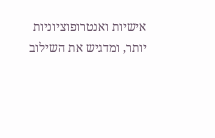אישיות ואנטרופוציוניות יותר, ומדגיש את השילוב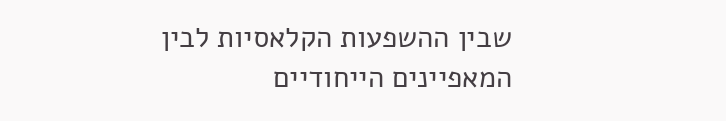שבין ההשפעות הקלאסיות לבין המאפיינים הייחודיים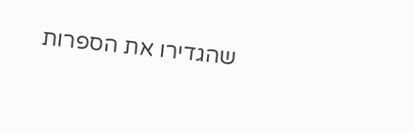שהגדירו את הספרות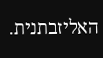האליזבתנית.